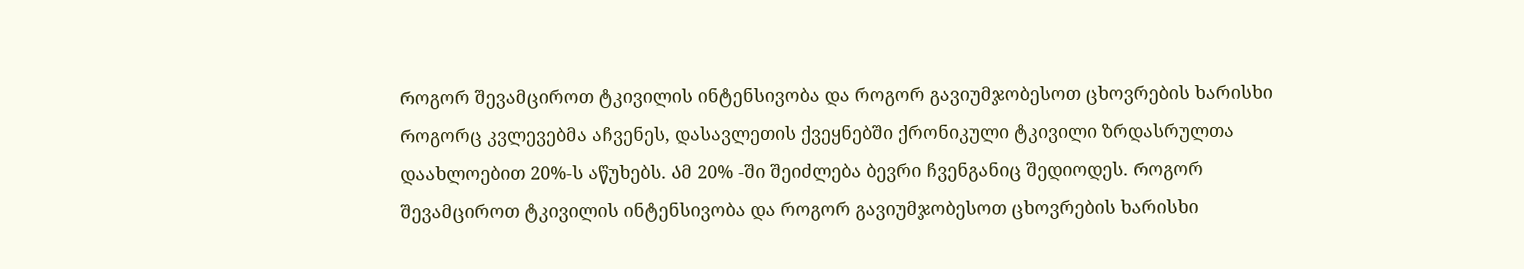Როგორ შევამციროთ ტკივილის ინტენსივობა და როგორ გავიუმჯობესოთ ცხოვრების ხარისხი
Როგორც კვლევებმა აჩვენეს, დასავლეთის ქვეყნებში ქრონიკული ტკივილი ზრდასრულთა დაახლოებით 20%-ს აწუხებს. Ამ 20% -ში შეიძლება ბევრი ჩვენგანიც შედიოდეს. Როგორ შევამციროთ ტკივილის ინტენსივობა და როგორ გავიუმჯობესოთ ცხოვრების ხარისხი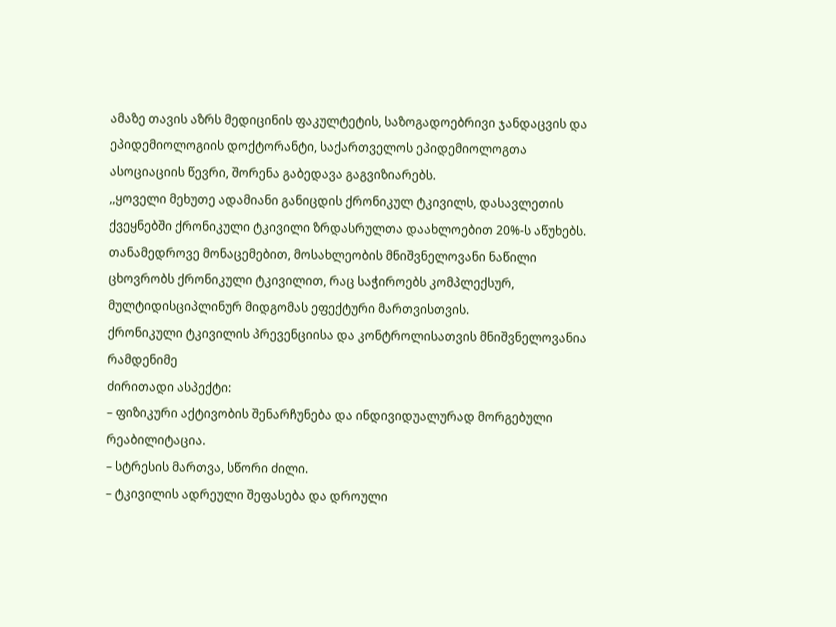ამაზე თავის აზრს მედიცინის ფაკულტეტის, საზოგადოებრივი ჯანდაცვის და ეპიდემიოლოგიის დოქტორანტი, საქართველოს ეპიდემიოლოგთა ასოციაციის წევრი, შორენა გაბედავა გაგვიზიარებს.
,,ყოველი მეხუთე ადამიანი განიცდის ქრონიკულ ტკივილს, დასავლეთის ქვეყნებში ქრონიკული ტკივილი ზრდასრულთა დაახლოებით 20%-ს აწუხებს.
თანამედროვე მონაცემებით, მოსახლეობის მნიშვნელოვანი ნაწილი ცხოვრობს ქრონიკული ტკივილით, რაც საჭიროებს კომპლექსურ, მულტიდისციპლინურ მიდგომას ეფექტური მართვისთვის.
ქრონიკული ტკივილის პრევენციისა და კონტროლისათვის მნიშვნელოვანია რამდენიმე
ძირითადი ასპექტი:
– ფიზიკური აქტივობის შენარჩუნება და ინდივიდუალურად მორგებული რეაბილიტაცია.
– სტრესის მართვა, სწორი ძილი.
– ტკივილის ადრეული შეფასება და დროული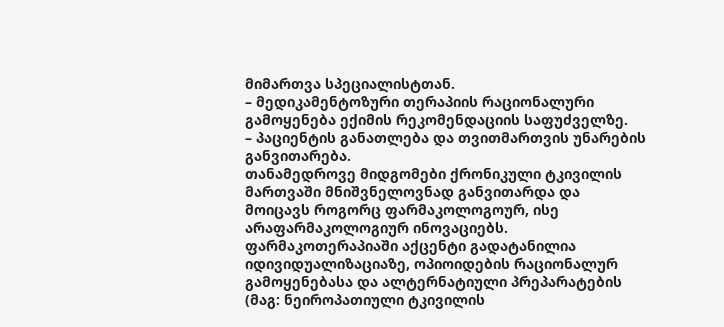მიმართვა სპეციალისტთან.
– მედიკამენტოზური თერაპიის რაციონალური გამოყენება ექიმის რეკომენდაციის საფუძველზე.
– პაციენტის განათლება და თვითმართვის უნარების განვითარება.
თანამედროვე მიდგომები ქრონიკული ტკივილის მართვაში მნიშვნელოვნად განვითარდა და მოიცავს როგორც ფარმაკოლოგოურ, ისე არაფარმაკოლოგიურ ინოვაციებს. ფარმაკოთერაპიაში აქცენტი გადატანილია იდივიდუალიზაციაზე, ოპიოიდების რაციონალურ გამოყენებასა და ალტერნატიული პრეპარატების (მაგ: ნეიროპათიული ტკივილის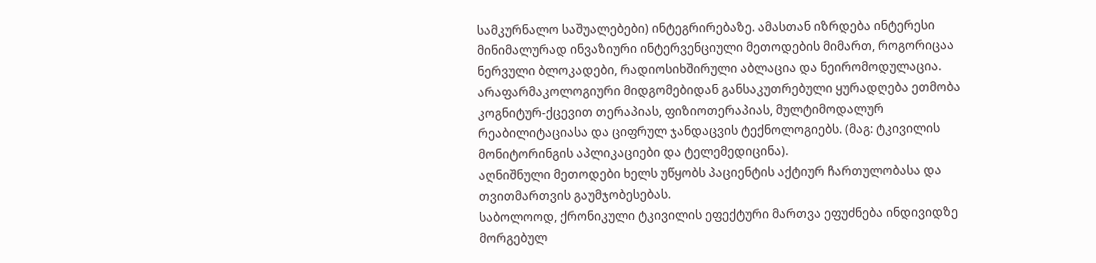სამკურნალო საშუალებები) ინტეგრირებაზე. ამასთან იზრდება ინტერესი მინიმალურად ინვაზიური ინტერვენციული მეთოდების მიმართ, როგორიცაა ნერვული ბლოკადები, რადიოსიხშირული აბლაცია და ნეირომოდულაცია.
არაფარმაკოლოგიური მიდგომებიდან განსაკუთრებული ყურადღება ეთმობა კოგნიტურ-ქცევით თერაპიას, ფიზიოთერაპიას, მულტიმოდალურ რეაბილიტაციასა და ციფრულ ჯანდაცვის ტექნოლოგიებს. (მაგ: ტკივილის მონიტორინგის აპლიკაციები და ტელემედიცინა).
აღნიშნული მეთოდები ხელს უწყობს პაციენტის აქტიურ ჩართულობასა და თვითმართვის გაუმჯობესებას.
საბოლოოდ, ქრონიკული ტკივილის ეფექტური მართვა ეფუძნება ინდივიდზე მორგებულ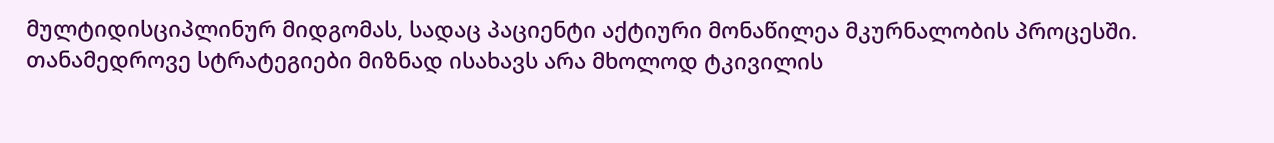მულტიდისციპლინურ მიდგომას, სადაც პაციენტი აქტიური მონაწილეა მკურნალობის პროცესში. თანამედროვე სტრატეგიები მიზნად ისახავს არა მხოლოდ ტკივილის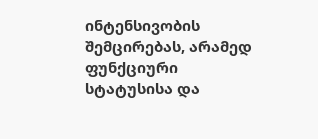ინტენსივობის შემცირებას, არამედ ფუნქციური სტატუსისა და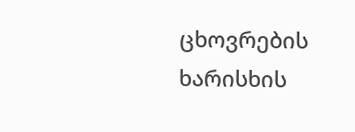ცხოვრების ხარისხის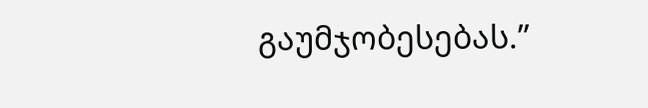გაუმჯობესებას.”